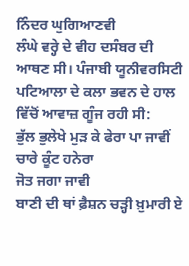ਨਿੰਦਰ ਘੁਗਿਆਣਵੀ
ਲੰਘੇ ਵਰ੍ਹੇ ਦੇ ਵੀਹ ਦਸੰਬਰ ਦੀ ਆਥਣ ਸੀ। ਪੰਜਾਬੀ ਯੂਨੀਵਰਸਿਟੀ ਪਟਿਆਲਾ ਦੇ ਕਲਾ ਭਵਨ ਦੇ ਹਾਲ ਵਿੱਚੋਂ ਆਵਾਜ਼ ਗੂੰਜ ਰਹੀ ਸੀ:
ਭੁੱਲ ਭੁਲੇਖੇ ਮੁੜ ਕੇ ਫੇਰਾ ਪਾ ਜਾਵੀਂ
ਚਾਰੇ ਕੂੰਟ ਹਨੇਰਾ
ਜੋਤ ਜਗਾ ਜਾਵੀ
ਬਾਣੀ ਦੀ ਥਾਂ ਫ਼ੈਸ਼ਨ ਚੜ੍ਹੀ ਖ਼ੁਮਾਰੀ ਏ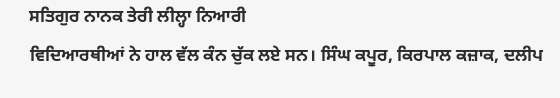ਸਤਿਗੁਰ ਨਾਨਕ ਤੇਰੀ ਲੀਲ੍ਹਾ ਨਿਆਰੀ
ਵਿਦਿਆਰਥੀਆਂ ਨੇ ਹਾਲ ਵੱਲ ਕੰਨ ਚੁੱਕ ਲਏ ਸਨ। ਸਿੰਘ ਕਪੂਰ, ਕਿਰਪਾਲ ਕਜ਼ਾਕ, ਦਲੀਪ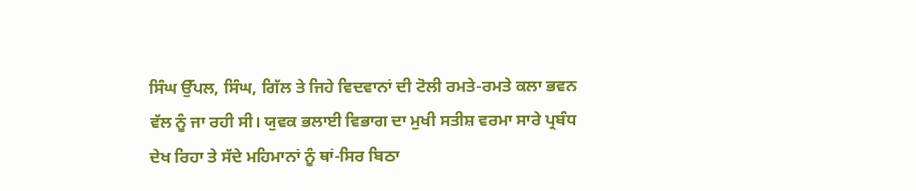ਸਿੰਘ ਉੱਪਲ, ਸਿੰਘ, ਗਿੱਲ ਤੇ ਜਿਹੇ ਵਿਦਵਾਨਾਂ ਦੀ ਟੋਲੀ ਰਮਤੇ-ਰਮਤੇ ਕਲਾ ਭਵਨ ਵੱਲ ਨੂੰ ਜਾ ਰਹੀ ਸੀ। ਯੁਵਕ ਭਲਾਈ ਵਿਭਾਗ ਦਾ ਮੁਖੀ ਸਤੀਸ਼ ਵਰਮਾ ਸਾਰੇ ਪ੍ਰਬੰਧ ਦੇਖ ਰਿਹਾ ਤੇ ਸੱਦੇ ਮਹਿਮਾਨਾਂ ਨੂੰ ਥਾਂ-ਸਿਰ ਬਿਠਾ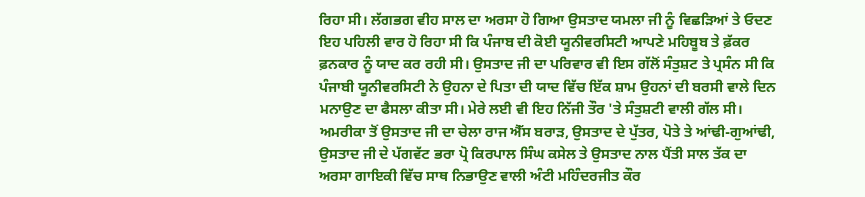ਰਿਹਾ ਸੀ। ਲੱਗਭਗ ਵੀਹ ਸਾਲ ਦਾ ਅਰਸਾ ਹੋ ਗਿਆ ਉਸਤਾਦ ਯਮਲਾ ਜੀ ਨੂੰ ਵਿਛੜਿਆਂ ਤੇ ਓਦਣ ਇਹ ਪਹਿਲੀ ਵਾਰ ਹੋ ਰਿਹਾ ਸੀ ਕਿ ਪੰਜਾਬ ਦੀ ਕੋਈ ਯੂਨੀਵਰਸਿਟੀ ਆਪਣੇ ਮਹਿਬੂਬ ਤੇ ਫ਼ੱਕਰ ਫ਼ਨਕਾਰ ਨੂੰ ਯਾਦ ਕਰ ਰਹੀ ਸੀ। ਉਸਤਾਦ ਜੀ ਦਾ ਪਰਿਵਾਰ ਵੀ ਇਸ ਗੱਲੋਂ ਸੰਤੁਸ਼ਟ ਤੇ ਪ੍ਰਸੰਨ ਸੀ ਕਿ ਪੰਜਾਬੀ ਯੂਨੀਵਰਸਿਟੀ ਨੇ ਉਹਨਾ ਦੇ ਪਿਤਾ ਦੀ ਯਾਦ ਵਿੱਚ ਇੱਕ ਸ਼ਾਮ ਉਹਨਾਂ ਦੀ ਬਰਸੀ ਵਾਲੇ ਦਿਨ ਮਨਾਉਣ ਦਾ ਫੈਸਲਾ ਕੀਤਾ ਸੀ। ਮੇਰੇ ਲਈ ਵੀ ਇਹ ਨਿੱਜੀ ਤੌਰ 'ਤੇ ਸੰਤੁਸ਼ਟੀ ਵਾਲੀ ਗੱਲ ਸੀ। ਅਮਰੀਕਾ ਤੋਂ ਉਸਤਾਦ ਜੀ ਦਾ ਚੇਲਾ ਰਾਜ ਐੱਸ ਬਰਾੜ, ਉਸਤਾਦ ਦੇ ਪੁੱਤਰ, ਪੋਤੇ ਤੇ ਆਂਢੀ-ਗੁਆਂਢੀ, ਉਸਤਾਦ ਜੀ ਦੇ ਪੱਗਵੱਟ ਭਰਾ ਪ੍ਰੋ ਕਿਰਪਾਲ ਸਿੰਘ ਕਸੇਲ ਤੇ ਉਸਤਾਦ ਨਾਲ ਪੈਂਤੀ ਸਾਲ ਤੱਕ ਦਾ ਅਰਸਾ ਗਾਇਕੀ ਵਿੱਚ ਸਾਥ ਨਿਭਾਉਣ ਵਾਲੀ ਅੰਟੀ ਮਹਿੰਦਰਜੀਤ ਕੌਰ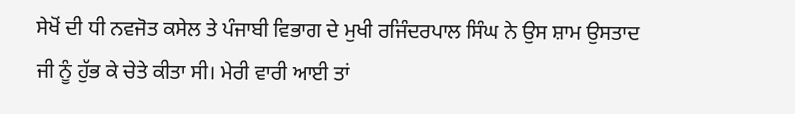ਸੇਖੋਂ ਦੀ ਧੀ ਨਵਜੋਤ ਕਸੇਲ ਤੇ ਪੰਜਾਬੀ ਵਿਭਾਗ ਦੇ ਮੁਖੀ ਰਜਿੰਦਰਪਾਲ ਸਿੰਘ ਨੇ ਉਸ ਸ਼ਾਮ ਉਸਤਾਦ ਜੀ ਨੂੰ ਹੁੱਭ ਕੇ ਚੇਤੇ ਕੀਤਾ ਸੀ। ਮੇਰੀ ਵਾਰੀ ਆਈ ਤਾਂ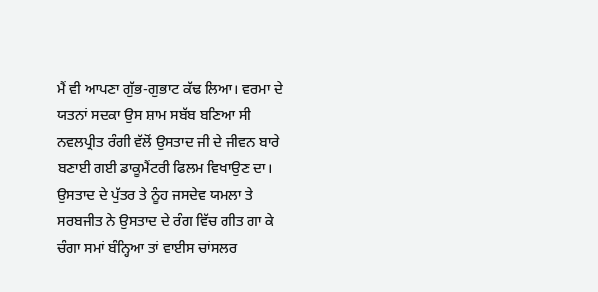ਮੈਂ ਵੀ ਆਪਣਾ ਗੁੱਭ-ਗੁਭਾਟ ਕੱਢ ਲਿਆ। ਵਰਮਾ ਦੇ ਯਤਨਾਂ ਸਦਕਾ ਉਸ ਸ਼ਾਮ ਸਬੱਬ ਬਣਿਆ ਸੀ ਨਵਲਪ੍ਰੀਤ ਰੰਗੀ ਵੱਲੋਂ ਉਸਤਾਦ ਜੀ ਦੇ ਜੀਵਨ ਬਾਰੇ ਬਣਾਈ ਗਈ ਡਾਕੂਮੈਂਟਰੀ ਫਿਲਮ ਵਿਖਾਉਣ ਦਾ। ਉਸਤਾਦ ਦੇ ਪੁੱਤਰ ਤੇ ਨੂੰਹ ਜਸਦੇਵ ਯਮਲਾ ਤੇ ਸਰਬਜੀਤ ਨੇ ਉਸਤਾਦ ਦੇ ਰੰਗ ਵਿੱਚ ਗੀਤ ਗਾ ਕੇ ਚੰਗਾ ਸਮਾਂ ਬੰਨ੍ਹਿਆ ਤਾਂ ਵਾਈਸ ਚਾਂਸਲਰ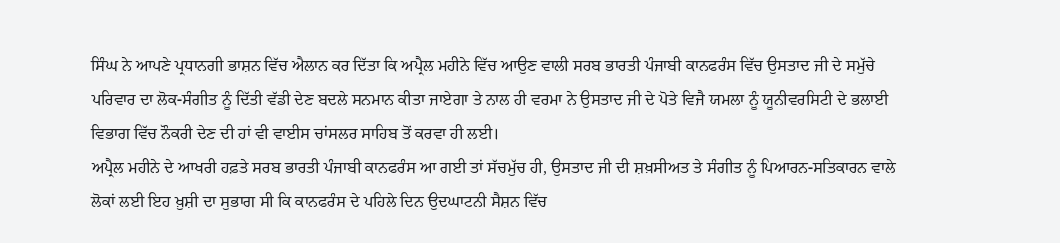ਸਿੰਘ ਨੇ ਆਪਣੇ ਪ੍ਰਧਾਨਗੀ ਭਾਸ਼ਨ ਵਿੱਚ ਐਲਾਨ ਕਰ ਦਿੱਤਾ ਕਿ ਅਪ੍ਰੈਲ ਮਹੀਨੇ ਵਿੱਚ ਆਉਣ ਵਾਲੀ ਸਰਬ ਭਾਰਤੀ ਪੰਜਾਬੀ ਕਾਨਫਰੰਸ ਵਿੱਚ ਉਸਤਾਦ ਜੀ ਦੇ ਸਮੁੱਚੇ ਪਰਿਵਾਰ ਦਾ ਲੋਕ-ਸੰਗੀਤ ਨੂੰ ਦਿੱਤੀ ਵੱਡੀ ਦੇਣ ਬਦਲੇ ਸਨਮਾਨ ਕੀਤਾ ਜਾਏਗਾ ਤੇ ਨਾਲ ਹੀ ਵਰਮਾ ਨੇ ਉਸਤਾਦ ਜੀ ਦੇ ਪੋਤੇ ਵਿਜੈ ਯਮਲਾ ਨੂੰ ਯੂਨੀਵਰਸਿਟੀ ਦੇ ਭਲਾਈ ਵਿਭਾਗ ਵਿੱਚ ਨੌਕਰੀ ਦੇਣ ਦੀ ਹਾਂ ਵੀ ਵਾਈਸ ਚਾਂਸਲਰ ਸਾਹਿਬ ਤੋਂ ਕਰਵਾ ਹੀ ਲਈ।
ਅਪ੍ਰੈਲ ਮਹੀਨੇ ਦੇ ਆਖਰੀ ਹਫ਼ਤੇ ਸਰਬ ਭਾਰਤੀ ਪੰਜਾਬੀ ਕਾਨਫਰੰਸ ਆ ਗਈ ਤਾਂ ਸੱਚਮੁੱਚ ਹੀ, ਉਸਤਾਦ ਜੀ ਦੀ ਸ਼ਖ਼ਸੀਅਤ ਤੇ ਸੰਗੀਤ ਨੂੰ ਪਿਆਰਨ-ਸਤਿਕਾਰਨ ਵਾਲੇ ਲੋਕਾਂ ਲਈ ਇਹ ਖ਼ੁਸ਼ੀ ਦਾ ਸੁਭਾਗ ਸੀ ਕਿ ਕਾਨਫਰੰਸ ਦੇ ਪਹਿਲੇ ਦਿਨ ਉਦਘਾਟਨੀ ਸੈਸ਼ਨ ਵਿੱਚ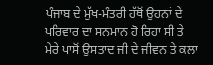ਪੰਜਾਬ ਦੇ ਮੁੱਖ-ਮੰਤਰੀ ਹੱਥੋਂ ਉਹਨਾਂ ਦੇ ਪਰਿਵਾਰ ਦਾ ਸਨਮਾਨ ਹੋ ਰਿਹਾ ਸੀ ਤੇ ਮੇਰੇ ਪਾਸੋਂ ਉਸਤਾਦ ਜੀ ਦੇ ਜੀਵਨ ਤੇ ਕਲਾ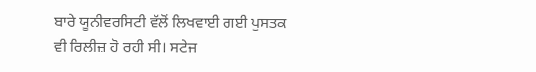ਬਾਰੇ ਯੂਨੀਵਰਸਿਟੀ ਵੱਲੋਂ ਲਿਖਵਾਈ ਗਈ ਪੁਸਤਕ ਵੀ ਰਿਲੀਜ਼ ਹੋ ਰਹੀ ਸੀ। ਸਟੇਜ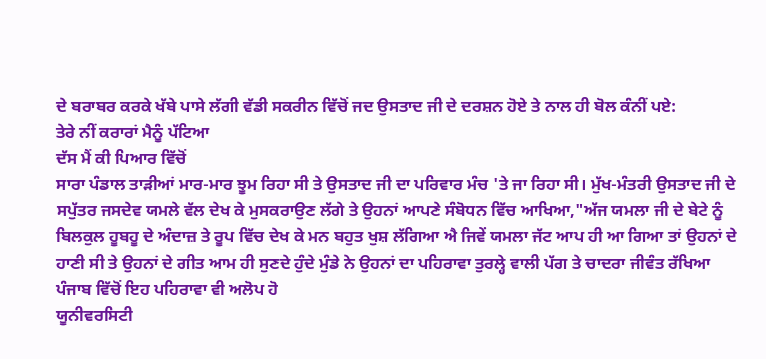ਦੇ ਬਰਾਬਰ ਕਰਕੇ ਖੱਬੇ ਪਾਸੇ ਲੱਗੀ ਵੱਡੀ ਸਕਰੀਨ ਵਿੱਚੋਂ ਜਦ ਉਸਤਾਦ ਜੀ ਦੇ ਦਰਸ਼ਨ ਹੋਏ ਤੇ ਨਾਲ ਹੀ ਬੋਲ ਕੰਨੀਂ ਪਏ:
ਤੇਰੇ ਨੀਂ ਕਰਾਰਾਂ ਮੈਨੂੰ ਪੱਟਿਆ
ਦੱਸ ਮੈਂ ਕੀ ਪਿਆਰ ਵਿੱਚੋਂ
ਸਾਰਾ ਪੰਡਾਲ ਤਾੜੀਆਂ ਮਾਰ-ਮਾਰ ਝੂਮ ਰਿਹਾ ਸੀ ਤੇ ਉਸਤਾਦ ਜੀ ਦਾ ਪਰਿਵਾਰ ਮੰਚ 'ਤੇ ਜਾ ਰਿਹਾ ਸੀ। ਮੁੱਖ-ਮੰਤਰੀ ਉਸਤਾਦ ਜੀ ਦੇ ਸਪੁੱਤਰ ਜਸਦੇਵ ਯਮਲੇ ਵੱਲ ਦੇਖ ਕੇ ਮੁਸਕਰਾਉਣ ਲੱਗੇ ਤੇ ਉਹਨਾਂ ਆਪਣੇ ਸੰਬੋਧਨ ਵਿੱਚ ਆਖਿਆ,"ਅੱਜ ਯਮਲਾ ਜੀ ਦੇ ਬੇਟੇ ਨੂੰ ਬਿਲਕੁਲ ਹੂਬਹੂ ਦੇ ਅੰਦਾਜ਼ ਤੇ ਰੂਪ ਵਿੱਚ ਦੇਖ ਕੇ ਮਨ ਬਹੁਤ ਖੁਸ਼ ਲੱਗਿਆ ਐ ਜਿਵੇਂ ਯਮਲਾ ਜੱਟ ਆਪ ਹੀ ਆ ਗਿਆ ਤਾਂ ਉਹਨਾਂ ਦੇ ਹਾਣੀ ਸੀ ਤੇ ਉਹਨਾਂ ਦੇ ਗੀਤ ਆਮ ਹੀ ਸੁਣਦੇ ਹੁੰਦੇ ਮੁੰਡੇ ਨੇ ਉਹਨਾਂ ਦਾ ਪਹਿਰਾਵਾ ਤੁਰਲ੍ਹੇ ਵਾਲੀ ਪੱਗ ਤੇ ਚਾਦਰਾ ਜੀਵੰਤ ਰੱਖਿਆ ਪੰਜਾਬ ਵਿੱਚੋਂ ਇਹ ਪਹਿਰਾਵਾ ਵੀ ਅਲੋਪ ਹੋ
ਯੂਨੀਵਰਸਿਟੀ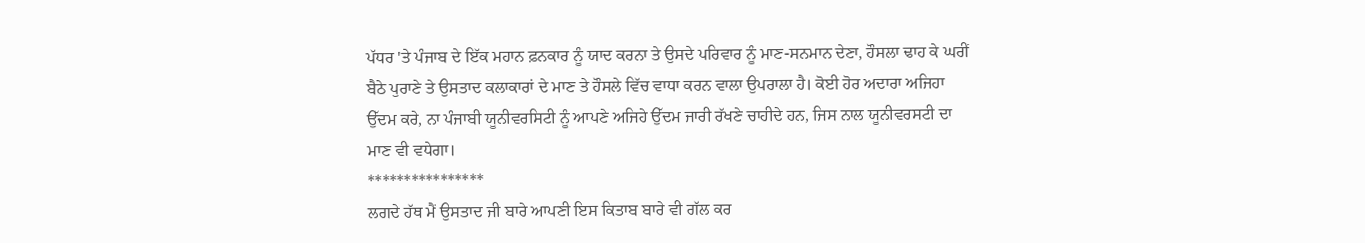ਪੱਧਰ 'ਤੇ ਪੰਜਾਬ ਦੇ ਇੱਕ ਮਹਾਨ ਫ਼ਨਕਾਰ ਨੂੰ ਯਾਦ ਕਰਨਾ ਤੇ ਉਸਦੇ ਪਰਿਵਾਰ ਨੂੰ ਮਾਣ-ਸਨਮਾਨ ਦੇਣਾ, ਹੌਸਲਾ ਢਾਹ ਕੇ ਘਰੀਂ ਬੈਠੇ ਪੁਰਾਣੇ ਤੇ ਉਸਤਾਦ ਕਲਾਕਾਰਾਂ ਦੇ ਮਾਣ ਤੇ ਹੌਸਲੇ ਵਿੱਚ ਵਾਧਾ ਕਰਨ ਵਾਲਾ ਉਪਰਾਲਾ ਹੈ। ਕੋਈ ਹੋਰ ਅਦਾਰਾ ਅਜਿਹਾ ਉੱਦਮ ਕਰੇ, ਨਾ ਪੰਜਾਬੀ ਯੂਨੀਵਰਸਿਟੀ ਨੂੰ ਆਪਣੇ ਅਜਿਹੇ ਉੱਦਮ ਜਾਰੀ ਰੱਖਣੇ ਚਾਹੀਦੇ ਹਨ, ਜਿਸ ਨਾਲ ਯੂਨੀਵਰਸਟੀ ਦਾ ਮਾਣ ਵੀ ਵਧੇਗਾ।
****************
ਲਗਦੇ ਹੱਥ ਮੈਂ ਉਸਤਾਦ ਜੀ ਬਾਰੇ ਆਪਣੀ ਇਸ ਕਿਤਾਬ ਬਾਰੇ ਵੀ ਗੱਲ ਕਰ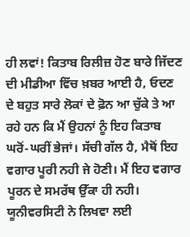ਹੀ ਲਵਾਂ! ਕਿਤਾਬ ਰਿਲੀਜ਼ ਹੋਣ ਬਾਰੇ ਜਿੱਦਣ ਦੀ ਮੀਡੀਆ ਵਿੱਚ ਖ਼ਬਰ ਆਈ ਹੈ, ਓਦਣ ਦੇ ਬਹੁਤ ਸਾਰੇ ਲੋਕਾਂ ਦੇ ਫ਼ੋਨ ਆ ਚੁੱਕੇ ਤੇ ਆ ਰਹੇ ਹਨ ਕਿ ਮੈਂ ਉਹਨਾਂ ਨੂੰ ਇਹ ਕਿਤਾਬ ਘਰੋਂ-ਘਰੀਂ ਭੇਜਾਂ। ਸੱਚੀ ਗੱਲ ਹੈ, ਮੈਥੋਂ ਇਹ ਵਗਾਰ ਪੂਰੀ ਨਹੀ ਜੇ ਹੋਣੀ। ਮੈਂ ਇਹ ਵਗਾਰ ਪੂਰਨ ਦੇ ਸਮਰੱਥ ਉੱਕਾ ਹੀ ਨਹੀ। ਯੂਨੀਵਰਸਿਟੀ ਨੇ ਲਿਖਵਾ ਲਈ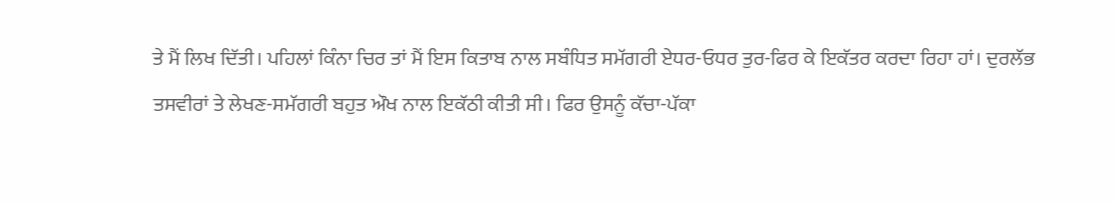ਤੇ ਮੈਂ ਲਿਖ ਦਿੱਤੀ। ਪਹਿਲਾਂ ਕਿੰਨਾ ਚਿਰ ਤਾਂ ਮੈਂ ਇਸ ਕਿਤਾਬ ਨਾਲ ਸਬੰਧਿਤ ਸਮੱਗਰੀ ਏਧਰ-ਓਧਰ ਤੁਰ-ਫਿਰ ਕੇ ਇਕੱਤਰ ਕਰਦਾ ਰਿਹਾ ਹਾਂ। ਦੁਰਲੱਭ ਤਸਵੀਰਾਂ ਤੇ ਲੇਖਣ-ਸਮੱਗਰੀ ਬਹੁਤ ਔਖ ਨਾਲ ਇਕੱਠੀ ਕੀਤੀ ਸੀ। ਫਿਰ ਉਸਨੂੰ ਕੱਚਾ-ਪੱਕਾ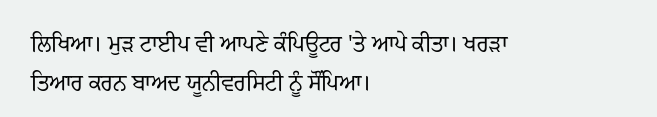ਲਿਖਿਆ। ਮੁੜ ਟਾਈਪ ਵੀ ਆਪਣੇ ਕੰਪਿਊਟਰ 'ਤੇ ਆਪੇ ਕੀਤਾ। ਖਰੜਾ ਤਿਆਰ ਕਰਨ ਬਾਅਦ ਯੂਨੀਵਰਸਿਟੀ ਨੂੰ ਸੌਂਪਿਆ।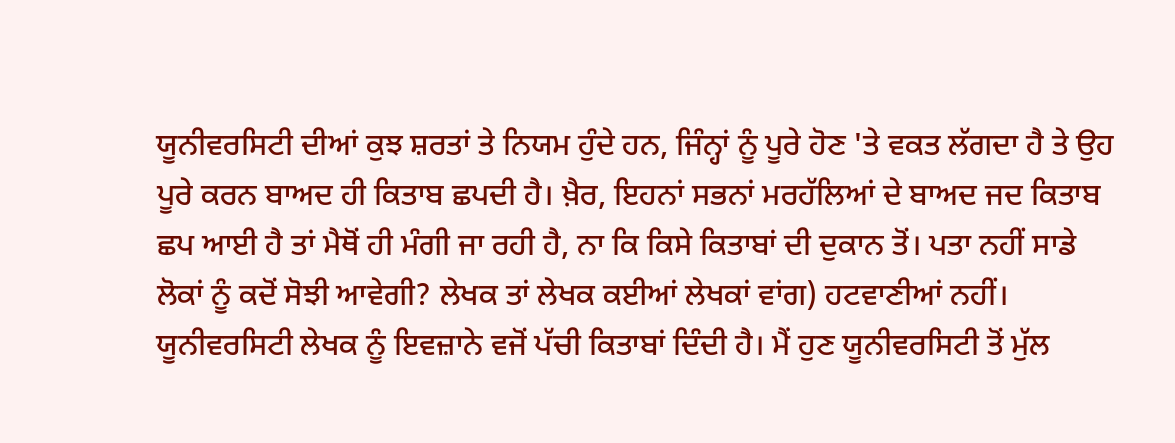ਯੂਨੀਵਰਸਿਟੀ ਦੀਆਂ ਕੁਝ ਸ਼ਰਤਾਂ ਤੇ ਨਿਯਮ ਹੁੰਦੇ ਹਨ, ਜਿੰਨ੍ਹਾਂ ਨੂੰ ਪੂਰੇ ਹੋਣ 'ਤੇ ਵਕਤ ਲੱਗਦਾ ਹੈ ਤੇ ਉਹ ਪੂਰੇ ਕਰਨ ਬਾਅਦ ਹੀ ਕਿਤਾਬ ਛਪਦੀ ਹੈ। ਖ਼ੈਰ, ਇਹਨਾਂ ਸਭਨਾਂ ਮਰਹੱਲਿਆਂ ਦੇ ਬਾਅਦ ਜਦ ਕਿਤਾਬ ਛਪ ਆਈ ਹੈ ਤਾਂ ਮੈਥੋਂ ਹੀ ਮੰਗੀ ਜਾ ਰਹੀ ਹੈ, ਨਾ ਕਿ ਕਿਸੇ ਕਿਤਾਬਾਂ ਦੀ ਦੁਕਾਨ ਤੋਂ। ਪਤਾ ਨਹੀਂ ਸਾਡੇ ਲੋਕਾਂ ਨੂੰ ਕਦੋਂ ਸੋਝੀ ਆਵੇਗੀ? ਲੇਖਕ ਤਾਂ ਲੇਖਕ ਕਈਆਂ ਲੇਖਕਾਂ ਵਾਂਗ) ਹਟਵਾਣੀਆਂ ਨਹੀਂ। ਯੂਨੀਵਰਸਿਟੀ ਲੇਖਕ ਨੂੰ ਇਵਜ਼ਾਨੇ ਵਜੋਂ ਪੱਚੀ ਕਿਤਾਬਾਂ ਦਿੰਦੀ ਹੈ। ਮੈਂ ਹੁਣ ਯੂਨੀਵਰਸਿਟੀ ਤੋਂ ਮੁੱਲ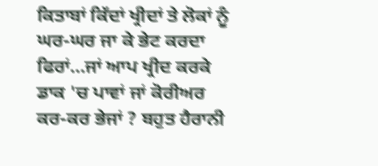ਕਿਤਾਬਾਂ ਕਿੱਦਾਂ ਖ੍ਰੀਦਾਂ ਤੇ ਲੋਕਾਂ ਨੂੰ ਘਰ-ਘਰ ਜਾ ਕੇ ਭੇਟ ਕਰਦਾ ਫਿਰਾਂ…ਜਾਂ ਆਪ ਖ੍ਰੀਦ ਕਰਕੇ ਡਾਕ 'ਚ ਪਾਵਾਂ ਜਾਂ ਕੋਰੀਅਰ ਕਰ-ਕਰ ਭੇਜਾਂ ? ਬਹੁਤ ਹੈਰਾਨੀ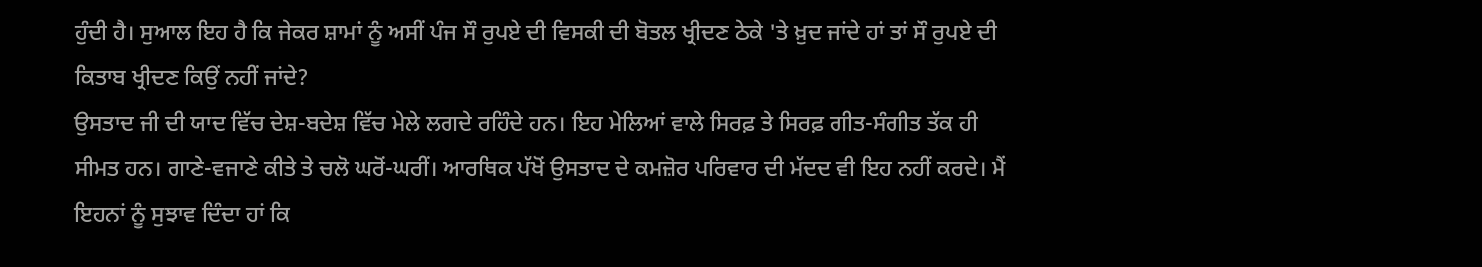ਹੁੰਦੀ ਹੈ। ਸੁਆਲ ਇਹ ਹੈ ਕਿ ਜੇਕਰ ਸ਼ਾਮਾਂ ਨੂੰ ਅਸੀਂ ਪੰਜ ਸੌ ਰੁਪਏ ਦੀ ਵਿਸਕੀ ਦੀ ਬੋਤਲ ਖ੍ਰੀਦਣ ਠੇਕੇ 'ਤੇ ਖ਼ੁਦ ਜਾਂਦੇ ਹਾਂ ਤਾਂ ਸੌ ਰੁਪਏ ਦੀ ਕਿਤਾਬ ਖ੍ਰੀਦਣ ਕਿਉਂ ਨਹੀਂ ਜਾਂਦੇ?
ਉਸਤਾਦ ਜੀ ਦੀ ਯਾਦ ਵਿੱਚ ਦੇਸ਼-ਬਦੇਸ਼ ਵਿੱਚ ਮੇਲੇ ਲਗਦੇ ਰਹਿੰਦੇ ਹਨ। ਇਹ ਮੇਲਿਆਂ ਵਾਲੇ ਸਿਰਫ਼ ਤੇ ਸਿਰਫ਼ ਗੀਤ-ਸੰਗੀਤ ਤੱਕ ਹੀ ਸੀਮਤ ਹਨ। ਗਾਣੇ-ਵਜਾਣੇ ਕੀਤੇ ਤੇ ਚਲੋ ਘਰੋਂ-ਘਰੀਂ। ਆਰਥਿਕ ਪੱਖੋਂ ਉਸਤਾਦ ਦੇ ਕਮਜ਼ੋਰ ਪਰਿਵਾਰ ਦੀ ਮੱਦਦ ਵੀ ਇਹ ਨਹੀਂ ਕਰਦੇ। ਮੈਂ ਇਹਨਾਂ ਨੂੰ ਸੁਝਾਵ ਦਿੰਦਾ ਹਾਂ ਕਿ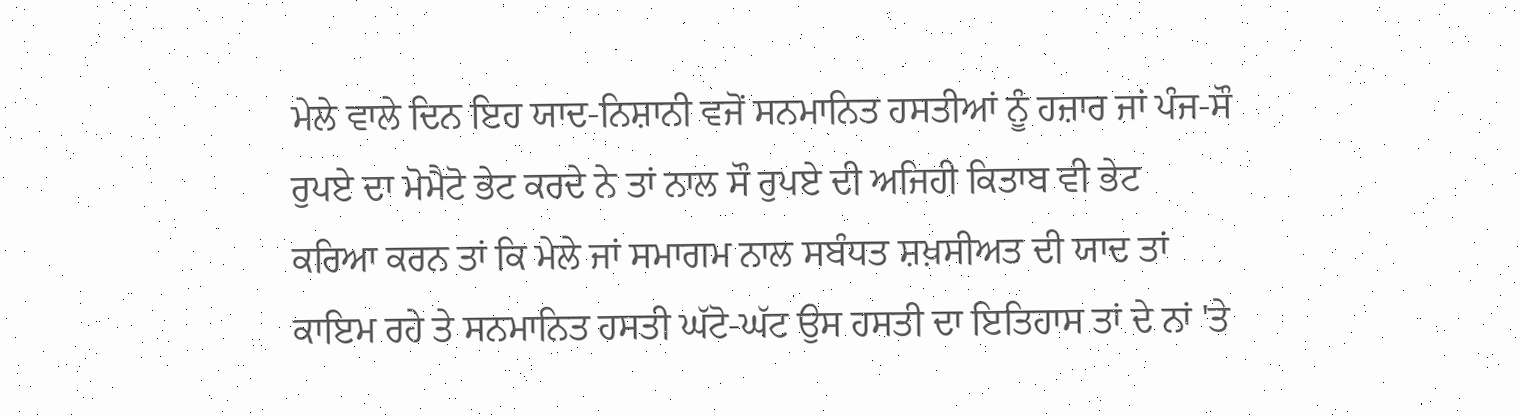ਮੇਲੇ ਵਾਲੇ ਦਿਨ ਇਹ ਯਾਦ-ਨਿਸ਼ਾਨੀ ਵਜੋਂ ਸਨਮਾਨਿਤ ਹਸਤੀਆਂ ਨੂੰ ਹਜ਼ਾਰ ਜਾਂ ਪੰਜ-ਸੌ ਰੁਪਏ ਦਾ ਮੋਮੈਟੋ ਭੇਟ ਕਰਦੇ ਨੇ ਤਾਂ ਨਾਲ ਸੌ ਰੁਪਏ ਦੀ ਅਜਿਹੀ ਕਿਤਾਬ ਵੀ ਭੇਟ ਕਰਿਆ ਕਰਨ ਤਾਂ ਕਿ ਮੇਲੇ ਜਾਂ ਸਮਾਗਮ ਨਾਲ ਸਬੰਧਤ ਸ਼ਖ਼ਸੀਅਤ ਦੀ ਯਾਦ ਤਾਂ ਕਾਇਮ ਰਹੇ ਤੇ ਸਨਮਾਨਿਤ ਹਸਤੀ ਘੱਟੋ-ਘੱਟ ਉਸ ਹਸਤੀ ਦਾ ਇਤਿਹਾਸ ਤਾਂ ਦੇ ਨਾਂ 'ਤੇ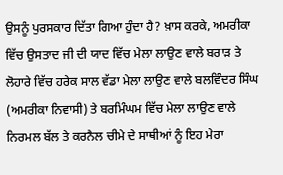ਉਸਨੂੰ ਪੁਰਸਕਾਰ ਦਿੱਤਾ ਗਿਆ ਹੁੰਦਾ ਹੈ? ਖ਼ਾਸ ਕਰਕੇ, ਅਮਰੀਕਾ ਵਿੱਚ ਉਸਤਾਦ ਜੀ ਦੀ ਯਾਦ ਵਿੱਚ ਮੇਲਾ ਲਾਉਣ ਵਾਲੇ ਬਰਾੜ ਤੇ ਲੋਹਾਰੇ ਵਿੱਚ ਹਰੇਕ ਸਾਲ ਵੱਡਾ ਮੇਲਾ ਲਾਉਣ ਵਾਲੇ ਬਲਵਿੰਦਰ ਸਿੰਘ (ਅਮਰੀਕਾ ਨਿਵਾਸੀ) ਤੇ ਬਰਮਿੰਘਮ ਵਿੱਚ ਮੇਲਾ ਲਾਉਣ ਵਾਲੇ ਨਿਰਮਲ ਬੱਲ ਤੇ ਕਰਨੈਲ ਚੀਮੇ ਦੇ ਸਾਥੀਆਂ ਨੂੰ ਇਹ ਮੇਰਾ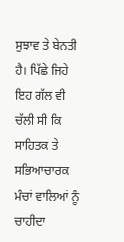ਸੁਝਾਵ ਤੇ ਬੇਨਤੀ ਹੈ। ਪਿੱਛੇ ਜਿਹੇ ਇਹ ਗੱਲ ਵੀ ਚੱਲੀ ਸੀ ਕਿ ਸਾਹਿਤਕ ਤੇ ਸਭਿਆਚਾਰਕ ਮੰਚਾਂ ਵਾਲਿਆਂ ਨੂੰ ਚਾਹੀਦਾ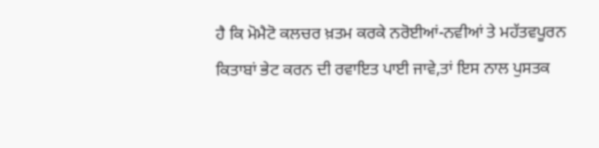ਹੈ ਕਿ ਮੋਮੈਟੋ ਕਲਚਰ ਖ਼ਤਮ ਕਰਕੇ ਨਰੋਈਆਂ-ਨਵੀਆਂ ਤੇ ਮਹੱਤਵਪੂਰਨ ਕਿਤਾਬਾਂ ਭੇਟ ਕਰਨ ਦੀ ਰਵਾਇਤ ਪਾਈ ਜਾਵੇ,ਤਾਂ ਇਸ ਨਾਲ ਪੁਸਤਕ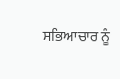ਸਭਿਆਚਾਰ ਨੂੰ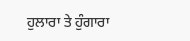ਹੁਲਾਰਾ ਤੇ ਹੁੰਗਾਰਾ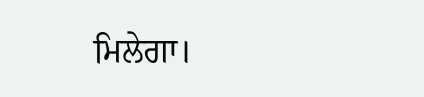ਮਿਲੇਗਾ।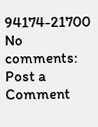94174-21700
No comments:
Post a Comment